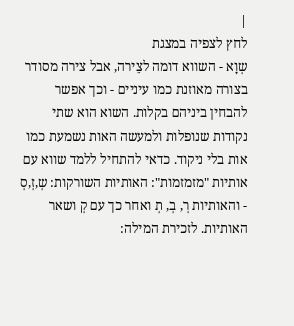|
לחץ לצפיה במצגת
שְוָא - השווא דומה לצֵירה, אבל צירה מסודר בצורה מאוזנת כמו עיניים - וכך אפשר להבחין ביניהם בקלות. השוא הוא שתי נקודות שנופלות ולמעשה האות נשמעת כמו אות בלי ניקוד. כדאי להתחיל ללמד שווא עם אותיות "מזמזמות": האותיות השורקות: שְ,זְ,סְ - והאותיות רְ, בְ, תְ ואחר כך עם קְ ושאר האותיות. לזכירת המילה: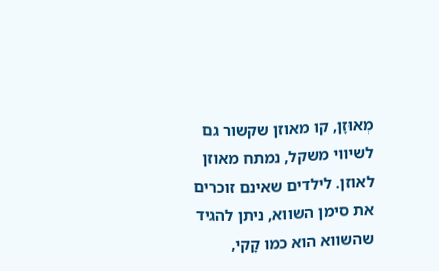מְאוּזָן, קו מאוזן שקשור גם לשיווי משקל, נמתח מאוזן לאוזן. לילדים שאינם זוכרים את סימן השווא, ניתן להגיד שהשווא הוא כמו קָקי,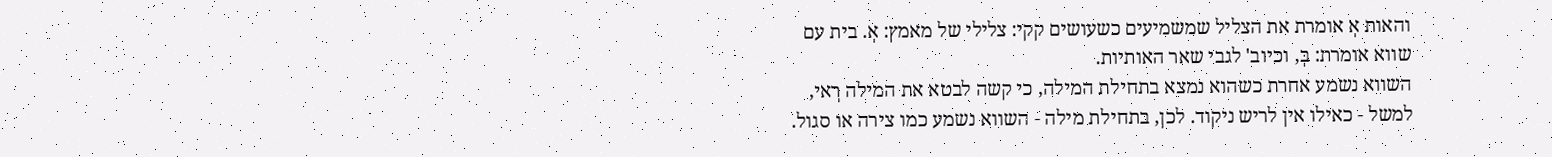והאות אְ אומרת את הצליל שמשמיעים כשעושים קקי: צלילי של מאמץ: אְ. בית עם שווא אומרת: בְּ, וכיוב' לגבי שאר האותיות.
השווא נשמע אחרת כשהוא נמצא בתחילת המילה, כי קשה לבטא את המילה רְאי, למשל - כאילו אין לריש ניקוד. לכן, בתחילת מילה - השווא נשמע כמו צירה או סגול.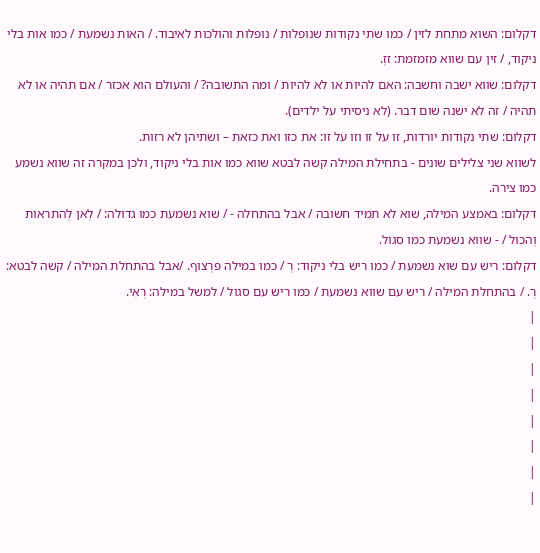דקלום: השוא מתחת לזין / כמו שתי נקודות שנופלות / נופלות והולכות לאיבוד. / האות נשמעת / כמו אות בלי ניקוד, / זין עם שווא מזמזמת: זזְ.
דקלום: שווא ישבה וחשבה: האם להיות או לא להיות / ומה התשובה? / והעולם הוא אכזר / אם תהיה או לא תהיה / זה לא ישנה שום דבר. (לא ניסיתי על ילדים).
דקלום: שתי נקודות יורדות, זו על זו וזו על זו: את כזו ואת כזאת – ושתיהן לא רזות.
לשווא שני צלילים שונים - בתחילת המילה קשה לבטא שווא כמו אות בלי ניקוד, ולכן במקרה זה שווא נשמע כמו צירה.
דקלום: באמצע המילה, שוא לא תמיד חשובה / אבל בהתחלה - / שוא נשמעת כמו גדולה: / לְאן לְהתראות וְהכול / - שווא נשמעת כמו סגול.
דקלום: ריש עם שוא נשמעת / כמו ריש בלי ניקוד: רְ / כמו במילה פרְצוף. /אבל בהתחלת המילה / קשה לבטא: רְ. / בהתחלת המילה / ריש עם שווא נשמעת / כמו ריש עם סגול / למשל במילה: רְאִי.
|
|
|
|
|
|
|
|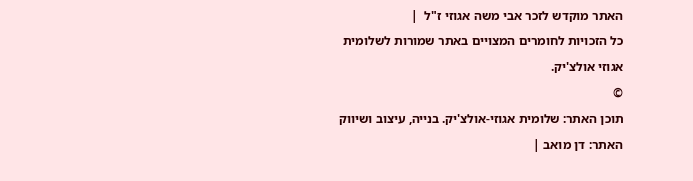האתר מוקדש לזכר אבי משה אגוזי ז"ל  |
כל הזכויות לחומרים המצויים באתר שמורות לשלומית אגוזי אולצ'יק.
©
תוכן האתר: שלומית אגוזי-אולצ'יק. בנייה, עיצוב ושיווק האתר: דן מואב |